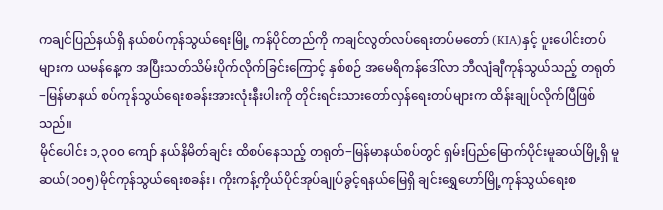ကချင်ပြည်နယ်ရှိ နယ်စပ်ကုန်သွယ်ရေးမြို့ ကန်ပိုင်တည်ကို ကချင်လွတ်လပ်ရေးတပ်မတော် (KIA)နှင့် ပူးပေါင်းတပ်များက ယမန်နေ့က အပြီးသတ်သိမ်းပိုက်လိုက်ခြင်းကြောင့် နှစ်စဉ် အမေရိကန်ဒေါ်လာ ဘီလျံချီကုန်သွယ်သည့် တရုတ်−မြန်မာနယ် စပ်ကုန်သွယ်ရေးစခန်းအားလုံးနီးပါးကို တိုင်းရင်းသားတော်လှန်ရေးတပ်များက ထိန်းချုပ်လိုက်ပြီဖြစ်သည်။
မိုင်ပေါင်း ၁,၃၀၀ ကျော် နယ်နိမိတ်ချင်း ထိစပ်နေသည့် တရုတ်−မြန်မာနယ်စပ်တွင် ရှမ်းပြည်မြောက်ပိုင်းမူဆယ်မြို့ရှိ မူဆယ်(၁၀၅)မိုင်ကုန်သွယ်ရေးစခန်း၊ ကိုးကန့်ကိုယ်ပိုင်အုပ်ချုပ်ခွင့်ရနယ်မြေရှိ ချင်းရွှေဟော်မြို့ကုန်သွယ်ရေးစ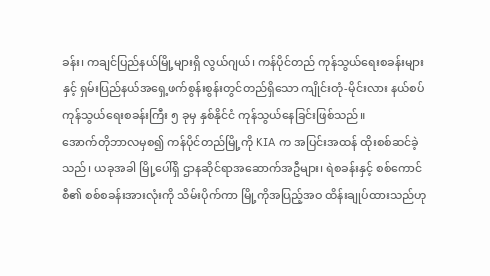ခန်း၊ ကချင်ပြည်နယ်မြို့များရှိ လွယ်ဂျယ်၊ ကန်ပိုင်တည် ကုန်သွယ်ရေးစခန်းများနှင့် ရှမ်းပြည်နယ်အရှေ့ဖက်စွန်းစွန်းတွင်တည်ရှိသော ကျိုင်းတုံ-မိုင်းလား နယ်စပ်ကုန်သွယ်ရေးစခန်းကြီး ၅ ခုမှ နှစ်နိုင်ငံ ကုန်သွယ်နေခြင်းဖြစ်သည်။
အောက်တိုဘာလမှစ၍ ကန်ပိုင်တည်မြို့ကို KIA က အပြင်းအထန် ထိုးစစ်ဆင်ခဲ့သည်၊ ယခုအခါ မြို့ပေါ်ရှိ ဌာနဆိုင်ရာအဆောက်အဦများ၊ ရဲစခန်းနှင့် စစ်ကောင်စီ၏ စစ်စခန်းအားလုံးကို သိမ်းပိုက်ကာ မြို့ကိုအပြည့်အဝ ထိန်းချုပ်ထားသည်ဟု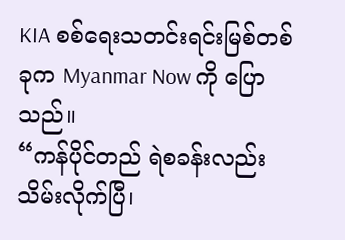KIA စစ်ရေးသတင်းရင်းမြစ်တစ်ခုက Myanmar Now ကို ပြောသည်။
“ကန်ပိုင်တည် ရဲစခန်းလည်း သိမ်းလိုက်ပြီ၊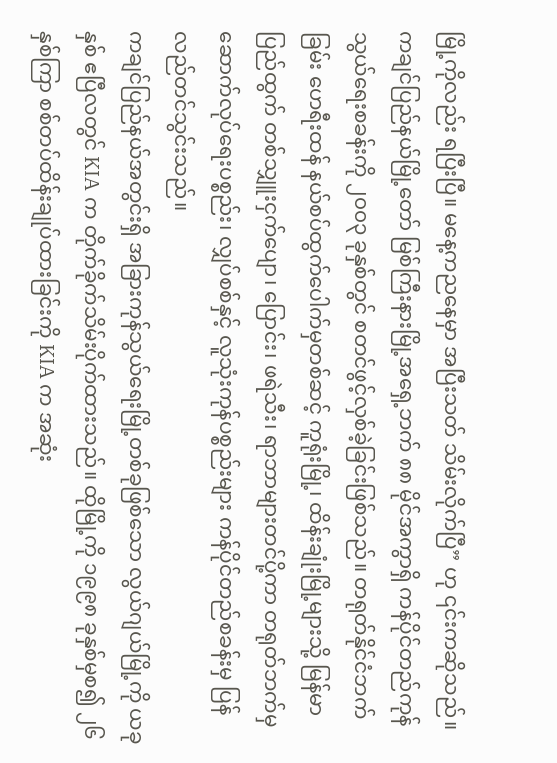မြို့ကိုလည်း ရပြီးပြီ။ မနေ့ကညနေမှာ အပြီးသတ် သိမ်းလိုက်ပြီ” ဟု ၎င်းကဆိုသည်။
ကချင်ပြည်နယ်မြို့တော် မြစ်ကြီးနားမြို့အရှေ့ဘက် ၈၈ မိုင်အကွာရှိ ကန်ပိုင်တည်ကုန်သွယ်ရေးစခန်းကို ၂၀၀၃ ခုနှစ်တွင် စတင်ဖွင့်လှစ်ခဲ့ခြင်းဖြစ်သည်။ တရုတ်နိုင်ငံဘက်ခြမ်း ဟေရီးထန် နယ်စပ်ထွက်ပေါက်မှတစ်ဆင့် ကူရုံးမြို့၊ ထိန်းချုံးမြို့များသို့ မြန်မာပြည်ထွက် တစ်သျှူးငှက်ပျော၊ ပြောင်း၊ ဖရဲသီး၊ ရာဘာများတင်ပို့ကာ တရုတ်ဘက်မှ ဆောက်လုပ်ရေးပစ္စည်း၊ လျှပ်စစ်နှင့် လူသုံးကုန်ပစ္စည်းများ ကန်ပိုင်တည်စခန်းမှ ပြန်လည်တင်သွင်းသည်။
ကချင်ပြည်နယ်အတွင်းရှိ အခြားကုန်သွယ်ရေးမြို့တစ်ခုဖြစ်သော လွယ်ဂျယ်မြို့ကို ယခုနှစ် ဧပြီလတွင် KIA က တိုက်ခိုက်သိမ်းပိုက်ထားသည်။ ထိုမြို့ကို ၁၉၉၈ ခုနှစ်မှစ၍ ၂၆ နှစ်ကြာ စစ်တပ်ထိန်းချုပ်ထားခြင်းကို KIA က အဆုံး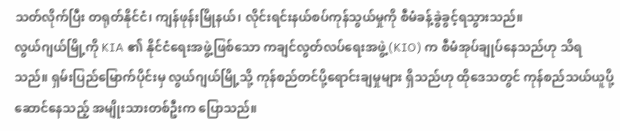သတ်လိုက်ပြီး တရုတ်နိုင်ငံ၊ ကျန်ဖုန်းမြိုနယ်၊ လိုင်းရင်းနယ်စပ်ကုန်သွယ်မှုကို စီမံခန့်ခွဲခွင့်ရသွားသည်။
လွယ်ဂျယ်မြို့ကို KIA ၏ နိုင်ငံရေးအဖွဲ့ဖြစ်သော ကချင်လွတ်လပ်ရေးအဖွဲ့(KIO) က စီမံအုပ်ချုပ်နေသည်ဟု သိရသည်။ ရှမ်းပြည်မြောက်ပိုင်းမှ လွယ်ဂျယ်မြို့သို့ ကုန်စည်တင်ပို့ရောင်းချမှုများ ရှိသည်ဟု ထိုဒေသတွင် ကုန်စည်သယ်ယူပို့ဆောင်နေသည့် အမျိုးသားတစ်ဦးက ပြောသည်။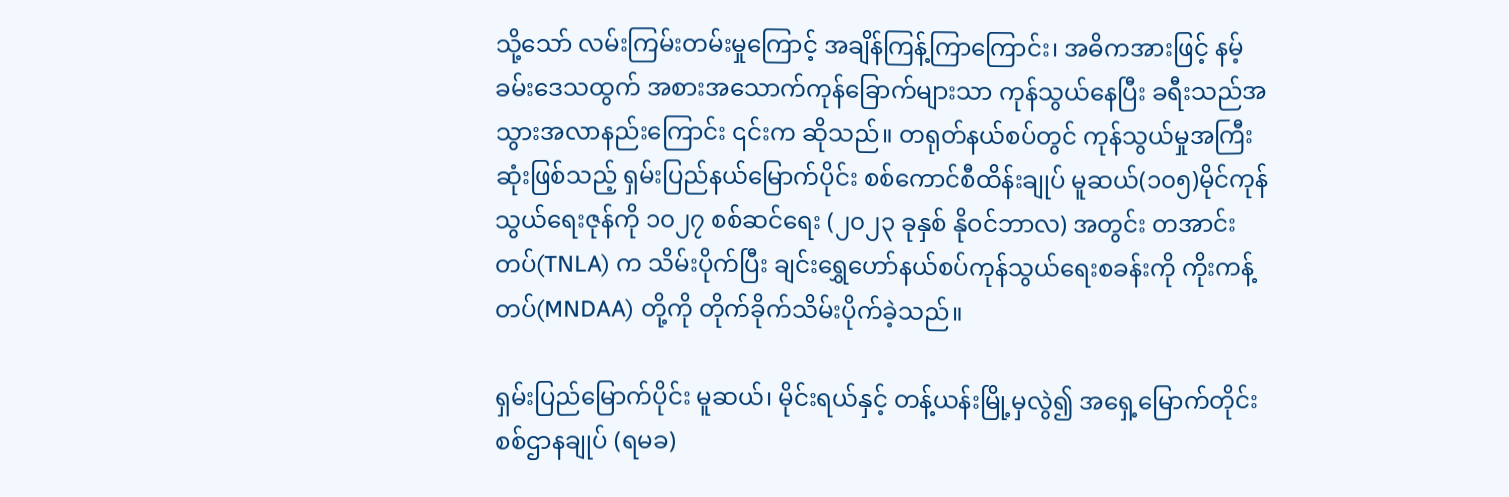သို့သော် လမ်းကြမ်းတမ်းမှုကြောင့် အချိန်ကြန့်ကြာကြောင်း၊ အဓိကအားဖြင့် နမ့်ခမ်းဒေသထွက် အစားအသောက်ကုန်ခြောက်များသာ ကုန်သွယ်နေပြီး ခရီးသည်အသွားအလာနည်းကြောင်း ၎င်းက ဆိုသည်။ တရုတ်နယ်စပ်တွင် ကုန်သွယ်မှုအကြီးဆုံးဖြစ်သည့် ရှမ်းပြည်နယ်မြောက်ပိုင်း စစ်ကောင်စီထိန်းချုပ် မူဆယ်(၁၀၅)မိုင်ကုန်သွယ်ရေးဇုန်ကို ၁၀၂၇ စစ်ဆင်ရေး (၂၀၂၃ ခုနှစ် နိုဝင်ဘာလ) အတွင်း တအာင်းတပ်(TNLA) က သိမ်းပိုက်ပြီး ချင်းရွှေဟော်နယ်စပ်ကုန်သွယ်ရေးစခန်းကို ကိုးကန့်တပ်(MNDAA) တို့ကို တိုက်ခိုက်သိမ်းပိုက်ခဲ့သည်။

ရှမ်းပြည်မြောက်ပိုင်း မူဆယ်၊ မိုင်းရယ်နှင့် တန့်ယန်းမြို့မှလွဲ၍ အရှေ့မြောက်တိုင်းစစ်ဌာနချုပ် (ရမခ)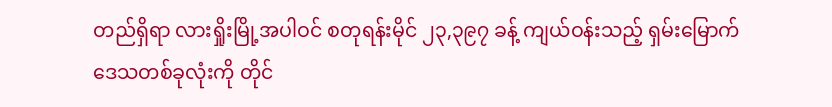တည်ရှိရာ လားရှိုးမြို့အပါဝင် စတုရန်းမိုင် ၂၃,၃၉၇ ခန့် ကျယ်ဝန်းသည့် ရှမ်းမြောက်ဒေသတစ်ခုလုံးကို တိုင်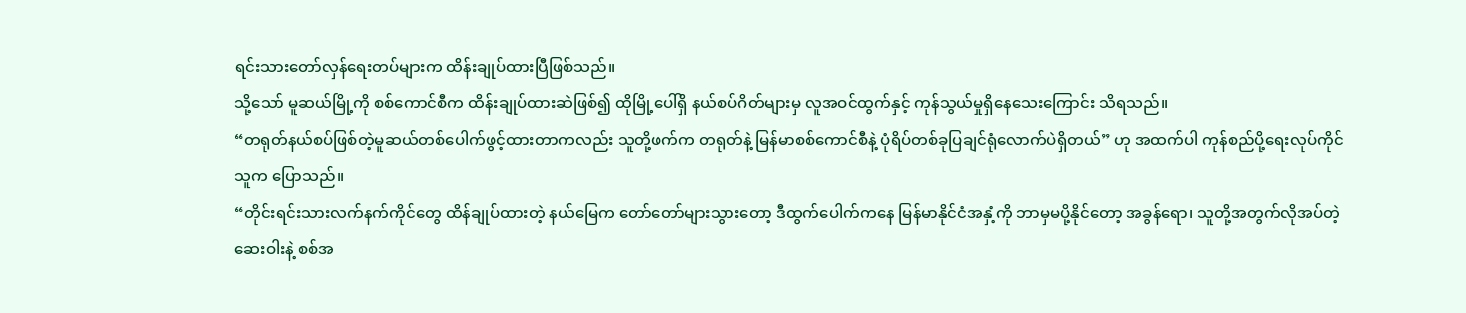ရင်းသားတော်လှန်ရေးတပ်များက ထိန်းချုပ်ထားပြီဖြစ်သည်။
သို့သော် မူဆယ်မြို့ကို စစ်ကောင်စီက ထိန်းချုပ်ထားဆဲဖြစ်၍ ထိုမြို့ပေါ်ရှိ နယ်စပ်ဂိတ်များမှ လူအဝင်ထွက်နှင့် ကုန်သွယ်မှုရှိနေသေးကြောင်း သိရသည်။
“တရုတ်နယ်စပ်ဖြစ်တဲ့မူဆယ်တစ်ပေါက်ဖွင့်ထားတာကလည်း သူတို့ဖက်က တရုတ်နဲ့ မြန်မာစစ်ကောင်စီနဲ့ ပုံရိပ်တစ်ခုပြချင်ရုံလောက်ပဲရှိတယ်” ဟု အထက်ပါ ကုန်စည်ပို့ရေးလုပ်ကိုင်သူက ပြောသည်။
“တိုင်းရင်းသားလက်နက်ကိုင်တွေ ထိန်ချုပ်ထားတဲ့ နယ်မြေက တော်တော်များသွားတော့ ဒီထွက်ပေါက်ကနေ မြန်မာနိုင်ငံအနှံ့ကို ဘာမှမပို့နိုင်တော့ အခွန်ရော၊ သူတို့အတွက်လိုအပ်တဲ့ ဆေးဝါးနဲ့ စစ်အ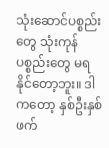သုံးဆောင်ပစ္စည်းတွေ သုံးကုန်ပစ္စည်းတွေ မရနိုင်တော့ဘူး။ ဒါကတော့ နှစ်ဦးနှစ်ဖက်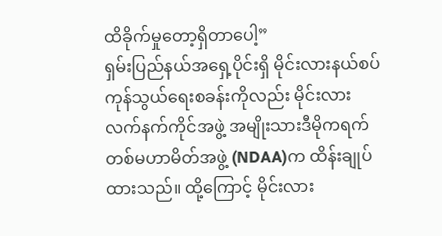ထိခိုက်မှုတော့ရှိတာပေါ့”
ရှမ်းပြည်နယ်အရှေ့ပိုင်းရှိ မိုင်းလားနယ်စပ်ကုန်သွယ်ရေးစခန်းကိုလည်း မိုင်းလားလက်နက်ကိုင်အဖွဲ့ အမျိုးသားဒီမိုကရက်တစ်မဟာမိတ်အဖွဲ့ (NDAA)က ထိန်းချုပ်ထားသည်။ ထို့ကြောင့် မိုင်းလား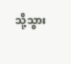သို့သွား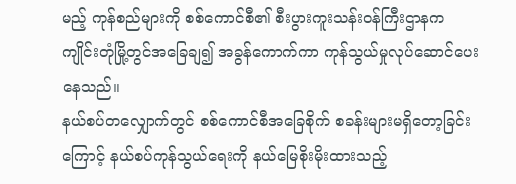မည့် ကုန်စည်များကို စစ်ကောင်စီ၏ စီးပွားကူးသန်းဝန်ကြီးဌာနက ကျိုင်းတုံမြို့တွင်အခြေချ၍ အခွန်ကောက်ကာ ကုန်သွယ်မှုလုပ်ဆောင်ပေးနေသည်။
နယ်စပ်တလျှောက်တွင် စစ်ကောင်စီအခြေစိုက် စခန်းများမရှိတော့ခြင်းကြောင့် နယ်စပ်ကုန်သွယ်ရေးကို နယ်မြေစိုးမိုးထားသည့်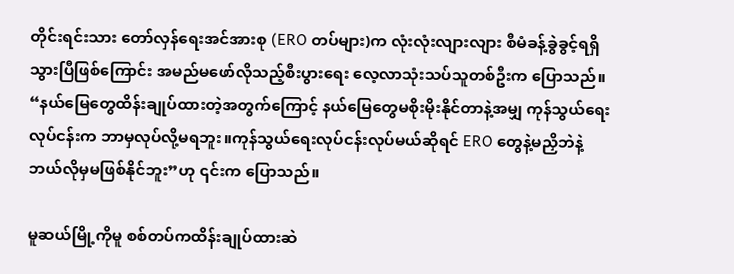တိုင်းရင်းသား တော်လှန်ရေးအင်အားစု (ERO တပ်များ)က လုံးလုံးလျားလျား စီမံခန့်ခွဲခွင့်ရရှိ သွားပြီဖြစ်ကြောင်း အမည်မဖော်လိုသည့်စီးပွားရေး လေ့လာသုံးသပ်သူတစ်ဦးက ပြောသည်။
“နယ်မြေတွေထိန်းချုပ်ထားတဲ့အတွက်ကြောင့် နယ်မြေတွေမစိုးမိုးနိုင်တာနဲ့အမျှ ကုန်သွယ်ရေးလုပ်ငန်းက ဘာမှလုပ်လို့မရဘူး။ကုန်သွယ်ရေးလုပ်ငန်းလုပ်မယ်ဆိုရင် ERO တွေနဲ့မညှိဘဲနဲ့ ဘယ်လိုမှမဖြစ်နိုင်ဘူး”ဟု ၎င်းက ပြောသည်။

မူဆယ်မြို့ကိုမူ စစ်တပ်ကထိန်းချုပ်ထားဆဲ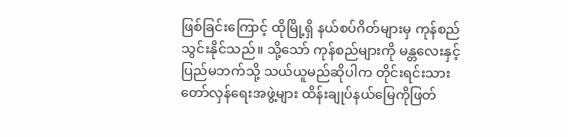ဖြစ်ခြင်းကြောင့် ထိုမြို့ရှိ နယ်စပ်ဂိတ်များမှ ကုန်စည်သွင်းနိုင်သည်။ သို့သော် ကုန်စည်များကို မန္တလေးနှင့် ပြည်မဘက်သို့ သယ်ယူမည်ဆိုပါက တိုင်းရင်းသားတော်လှန်ရေးအဖွဲ့များ ထိန်းချုပ်နယ်မြေကိုဖြတ်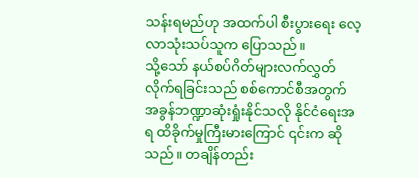သန်းရမည်ဟု အထက်ပါ စီးပွားရေး လေ့လာသုံးသပ်သူက ပြောသည်။
သို့သော် နယ်စပ်ဂိတ်များလက်လွှတ်လိုက်ရခြင်းသည် စစ်ကောင်စီအတွက် အခွန်ဘဏ္ဍာဆုံးရှုံးနိုင်သလို နိုင်ငံရေးအရ ထိခိုက်မှုကြီးမားကြောင် ၎င်းက ဆိုသည်။ တချိန်တည်း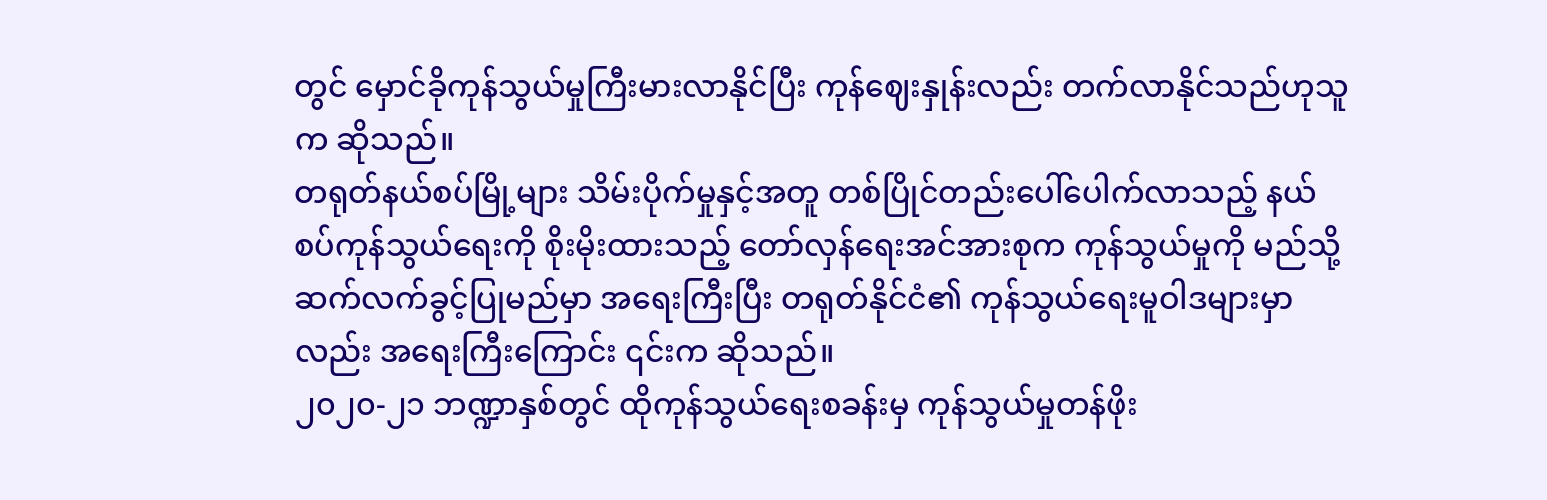တွင် မှောင်ခိုကုန်သွယ်မှုကြီးမားလာနိုင်ပြီး ကုန်ဈေးနှုန်းလည်း တက်လာနိုင်သည်ဟုသူက ဆိုသည်။
တရုတ်နယ်စပ်မြို့များ သိမ်းပိုက်မှုနှင့်အတူ တစ်ပြိုင်တည်းပေါ်ပေါက်လာသည့် နယ်စပ်ကုန်သွယ်ရေးကို စိုးမိုးထားသည့် တော်လှန်ရေးအင်အားစုက ကုန်သွယ်မှုကို မည်သို့ဆက်လက်ခွင့်ပြုမည်မှာ အရေးကြီးပြီး တရုတ်နိုင်ငံ၏ ကုန်သွယ်ရေးမူဝါဒများမှာလည်း အရေးကြီးကြောင်း ၎င်းက ဆိုသည်။
၂၀၂၀-၂၁ ဘဏ္ဍာနှစ်တွင် ထိုကုန်သွယ်ရေးစခန်းမှ ကုန်သွယ်မှုတန်ဖိုး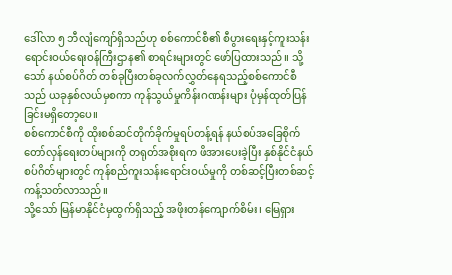ဒေါ်လာ ၅ ဘီလျံကျော်ရှိသည်ဟု စစ်ကောင်စီ၏ စီပွားရေးနှင့်ကူးသန်းရောင်းဝယ်ရေးဝန်ကြီးဌာန၏ စာရင်းများတွင် ဖော်ပြထားသည်။ သို့သော် နယ်စပ်ဂိတ် တစ်ခုပြီးတစ်ခုလက်လွှတ်နေရသည့်စစ်ကောင်စီသည် ယခုနှစ်လယ်မှစကာ ကုန်သွယ်မှုကိန်းဂဏန်းများ ပုံမှန်ထုတ်ပြန်ခြင်းမရှိတော့ပေ။
စစ်ကောင်စီကို ထိုးစစ်ဆင်တိုက်ခိုက်မှုရပ်တန့်ရန် နယ်စပ်အခြေစိုက် တော်လှန်ရေးတပ်များကို တရုတ်အစိုးရက ဖိအားပေးခဲ့ပြီး နှစ်နိုင်ငံနယ်စပ်ဂိတ်များတွင် ကုန်စည်ကူးသန်းရောင်းဝယ်မှုကို တစ်ဆင့်ပြီးတစ်ဆင့် ကန့်သတ်လာသည်။
သို့သော် မြန်မာနိုင်ငံမှထွက်ရှိသည့် အဖိုးတန်ကျောက်စိမ်း၊ မြေရှား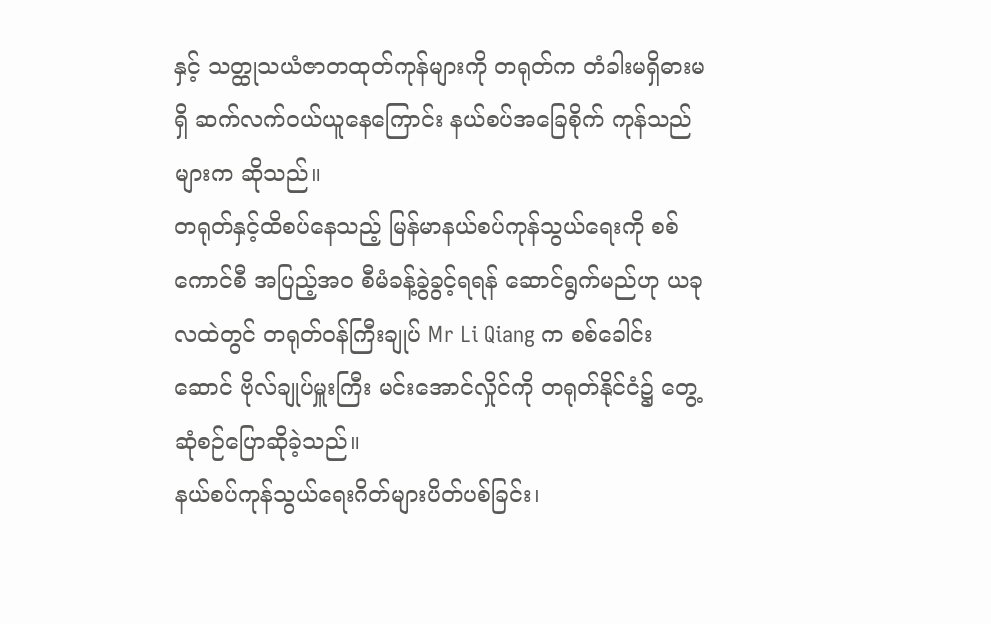နှင့် သတ္ထုသယံဇာတထုတ်ကုန်များကို တရုတ်က တံခါးမရှိဓားမရှိ ဆက်လက်ဝယ်ယူနေကြောင်း နယ်စပ်အခြေစိုက် ကုန်သည်များက ဆိုသည်။
တရုတ်နှင့်ထိစပ်နေသည့် မြန်မာနယ်စပ်ကုန်သွယ်ရေးကို စစ်ကောင်စီ အပြည့်အဝ စီမံခန့်ခွဲခွင့်ရရန် ဆောင်ရွက်မည်ဟု ယခုလထဲတွင် တရုတ်ဝန်ကြီးချုပ် Mr Li Qiang က စစ်ခေါင်းဆောင် ဗိုလ်ချုပ်မှူးကြီး မင်းအောင်လှိုင်ကို တရုတ်နိုင်ငံ၌ တွေ့ဆုံစဉ်ပြောဆိုခဲ့သည်။
နယ်စပ်ကုန်သွယ်ရေးဂိတ်များပိတ်ပစ်ခြင်း၊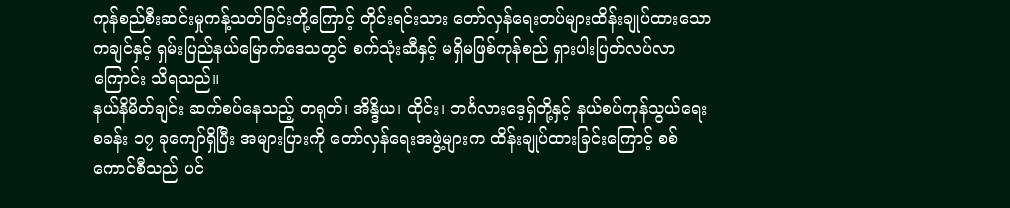ကုန်စည်စီးဆင်းမှုကန့်သတ်ခြင်းတို့ကြောင့် တိုင်းရင်းသား တော်လှန်ရေးတပ်များထိန်းချုပ်ထားသော ကချင်နှင့် ရှမ်းပြည်နယ်မြောက်ဒေသတွင် စက်သုံးဆီနှင့် မရှိမဖြစ်ကုန်စည် ရှားပါးပြတ်လပ်လာကြောင်း သိရသည်။
နယ်နိမိတ်ချင်း ဆက်စပ်နေသည့် တရုတ်၊ အိန္ဒိယ၊ ထိုင်း၊ ဘင်္ဂလားဒေ့ရှ်တို့နှင့် နယ်စပ်ကုန်သွယ်ရေးစခန်း ၁၇ ခုကျော်ရှိပြီး အများပြားကို တော်လှန်ရေးအဖွဲ့များက ထိန်းချုပ်ထားခြင်းကြောင့် စစ်ကောင်စီသည် ပင်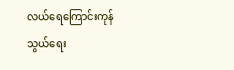လယ်ရေကြောင်းကုန်သွယ်ရေး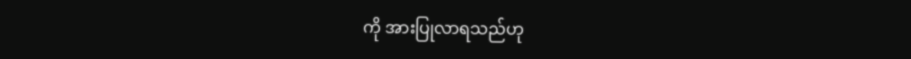ကို အားပြုလာရသည်ဟု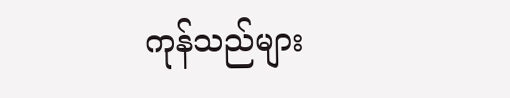ကုန်သည်များ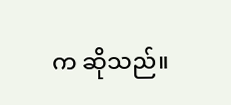က ဆိုသည်။